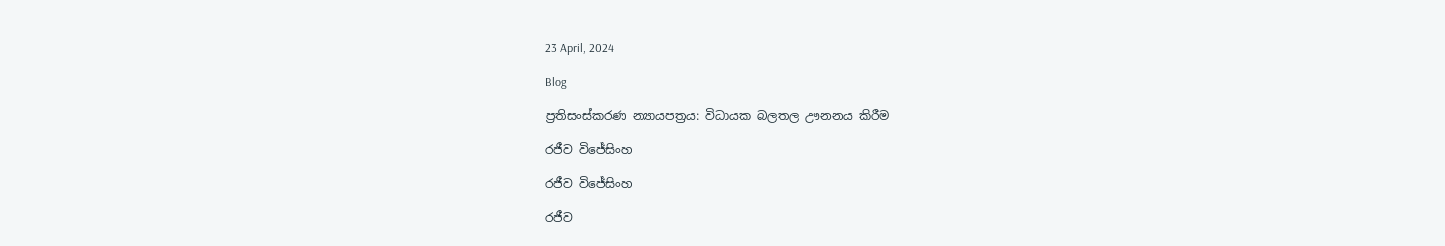23 April, 2024

Blog

ප්‍රතිසංස්කරණ න්‍යායපත්‍රය: විධායක බලතල ඌනනය කිරීම

රජීව විජේසිංහ

රජීව විජේසිංහ

රජීව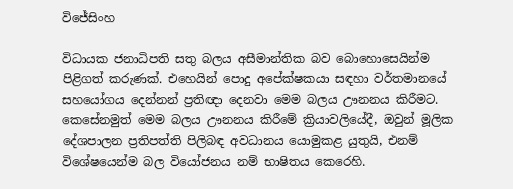විජේසිංහ

විධායක ජනාධිපති සතු බලය අසීමාන්තික බව බොහොසෙයින්ම පිළිගත් කරුණක්. එහෙයින් පොදු අපේක්ෂකයා සඳහා වර්තමානයේ සහයෝගය දෙන්නන් ප්‍රතිඥා දෙනවා මෙම බලය ඌනනය කිරීමට. කෙසේනමුත් මෙම බලය ඌනනය කිරීමේ ක්‍රියාවලියේදී, ඔවුන් මූලික දේශපාලන ප්‍රතිපත්ති පිලිබඳ අවධානය යොමුකළ යුතුයි, එනම් විශේෂයෙන්ම බල වියෝජනය නම් භාෂිතය කෙරෙහි.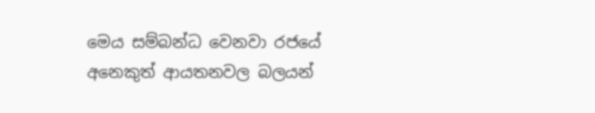මෙය සම්බන්ධ වෙනවා රජයේ අනෙකුත් ආයතනවල බලයන්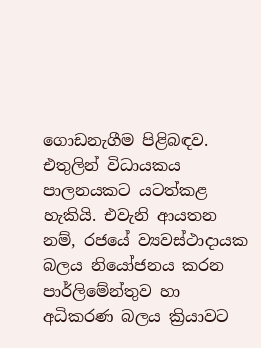ගොඩනැගීම පිළිබඳව. එතුලින් විධායකය පාලනයකට යටත්කළ හැකියි. එවැනි ආයතන නම්, රජයේ ව්‍යවස්ථාදායක බලය නියෝජනය කරන පාර්ලිමේන්තුව හා අධිකරණ බලය ක්‍රියාවට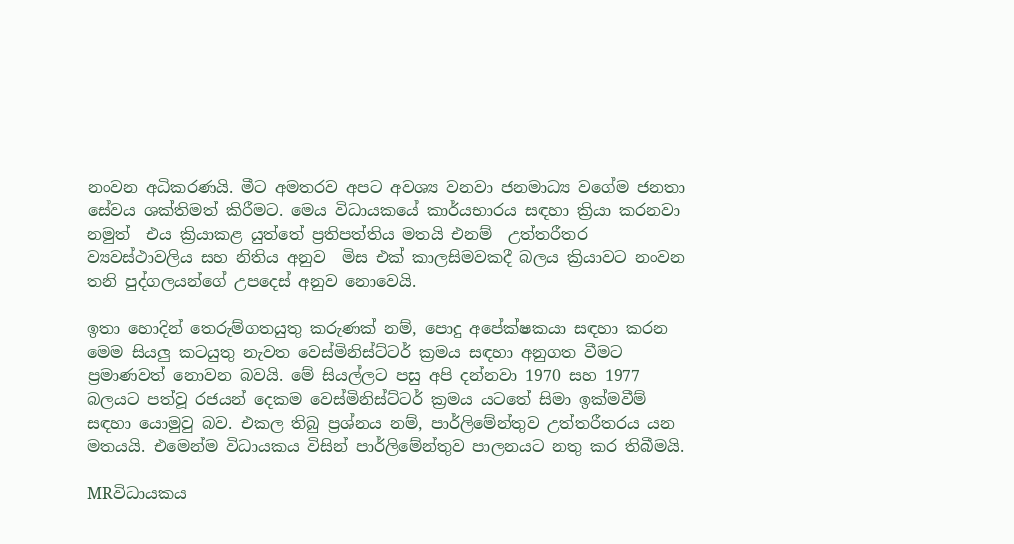නංවන අධිකරණයි. මීට අමතරව අපට අවශ්‍ය වනවා ජනමාධ්‍ය වගේම ජනතා සේවය ශක්තිමත් කිරීමට. මෙය විධායකයේ කාර්යභාරය සඳහා ක්‍රියා කරනවා නමුත්  එය ක්‍රියාකළ යුත්තේ ප්‍රතිපත්තිය මතයි එනම්  උත්තරීතර  ව්‍යවස්ථාවලිය සහ නිතිය අනුව  මිස එක් කාලසිමවකදී බලය ක්‍රියාවට නංවන තනි පුද්ගලයන්ගේ උපදෙස් අනුව නොවෙයි.

ඉතා හොදින් තෙරුම්ගතයුතු කරුණක් නම්, පොදු අපේක්ෂකයා සඳහා කරන මෙම සියලු කටයුතු නැවත වෙස්මිනිස්ට්ටර් ක්‍රමය සඳහා අනුගත වීමට ප්‍රමාණවත් නොවන බවයි. මේ සියල්ලට පසු අපි දන්නවා 1970 සහ 1977 බලයට පත්වූ රජයන් දෙකම වෙස්මිනිස්ට්ටර් ක්‍රමය යටතේ සිමා ඉක්මවීම් සඳහා යොමුවු බව. එකල තිබු ප්‍රශ්නය නම්, පාර්ලිමේන්තුව උත්තරීතරය යන මතයයි. එමෙන්ම විධායකය විසින් පාර්ලිමේන්තුව පාලනයට නතු කර තිබීමයි.

MRවිධායකය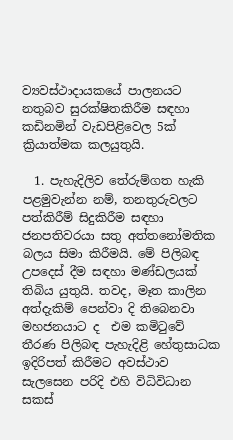ව්‍යවස්ථාදායකයේ පාලනයට නතුබව සුරක්ෂිතකිරීම සඳහා කඩිනමින් වැඩපිළිවෙල 5ක් ක්‍රියාත්මක කලයුතුයි.

  1. පැහැදිලිව තේරුම්ගත හැකි පළමුවැන්න නම්, තනතුරුවලට පත්කිරීම් සිදුකිරීම සඳහා ජනපතිවරයා සතු අත්තනෝමතික බලය සිමා කිරීමයි. මේ පිලිබඳ උපදෙස් දීම සඳහා මණ්ඩලයක් තිබිය යුතුයි. තවද, මෑත කාලින අත්දැකිම් පෙන්වා දි තිබෙනවා මහජනයාට ද  එම කමිටුවේ තීරණ පිලිබඳ පැහැදිළි හේතුසාධක  ඉදිරිපත් කිරීමට අවස්ථාව සැලසෙන පරිදි එහි විධිවිධාන සකස්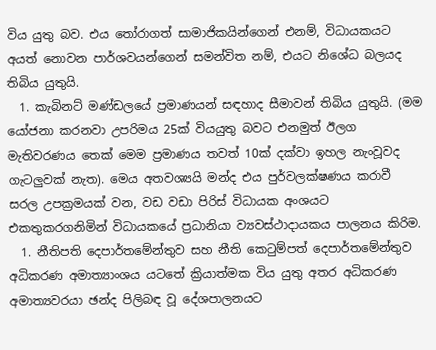විය යුතු බව. එය තෝරාගත් සාමාජිකයින්ගෙන් එනම්, විධායකයට අයත් නොවන පාර්ශවයන්ගෙන් සමන්විත නම්, එයට නිශේධ බලයද තිබිය යුතුයි.
  1. කැබිනට් මණ්ඩලයේ ප්‍රමාණයන් සඳහාද සීමාවන් තිබිය යුතුයි. (මම යෝජනා කරනවා උපරිමය 25ක් වියයුතු බවට එනමුත් ඊලග මැතිවරණය තෙක් මෙම ප්‍රමාණය තවත් 10ක් දක්වා ඉහල නැංවූවද ගැටලුවක් නැත). මෙය අතවශ්‍යයි මන්ද එය පුර්වලක්ෂණය කරාවී සරල උපක්‍රමයක් වන, වඩ වඩා පිරිස් විධායක අංශයට එකතුකරගනිමින් විධායකයේ ප්‍රධානියා ව්‍යවස්ථාදායකය පාලනය කිරිම.
  1. නීතිපති දෙපාර්තමේන්තුව සහ නීති කෙටුම්පත් දෙපාර්තමේන්තුව අධිකරණ අමාත්‍යාංශය යටතේ ක්‍රියාත්මක විය යුතු අතර අධිකරණ අමාත්‍යවරයා ඡන්ද පිලිබඳ වූ දේශපාලනයට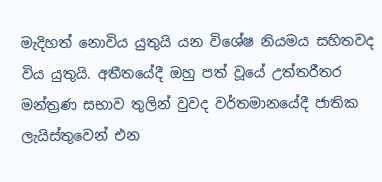මැදිහත් නොවිය යුතුයි යන විශේෂ නියමය සහිතවද විය යුතුයි. අතීතයේදී ඔහු පත් වූයේ උත්තරීතර මන්ත්‍රණ සභාව තුලින් වුවද වර්තමානයේදී ජාතික ලැයිස්තුවෙන් එන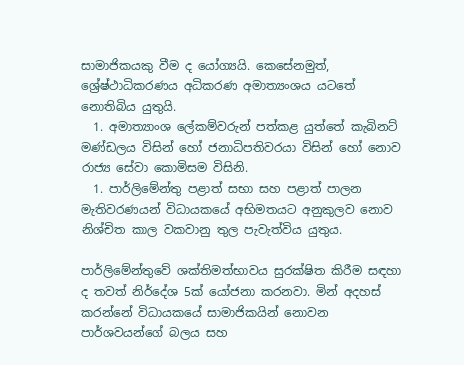සාමාජිකයකු වීම ද යෝග්‍යයි. කෙසේනමුත්, ශ්‍රේෂ්ථාධිකරණය අධිකරණ අමාත්‍යංශය යටතේ නොතිබිය යුතුයි.
  1. අමාත්‍යාංශ ලේකම්වරුන් පත්කළ යුත්තේ කැබිනට් මණ්ඩලය විසින් හෝ ජනාධිපතිවරයා විසින් හෝ නොව රාජ්‍ය සේවා කොමිසම විසිනි.
  1. පාර්ලිමේන්තු පළාත් සභා සහ පළාත් පාලන මැතිවරණයන් විධායකයේ අභිමතයට අනුකුලව නොව  නිශ්චිත කාල වකවානු තුල පැවැත්විය යුතුය.

පාර්ලිමේන්තුවේ ශක්තිමත්භාවය සුරක්ෂිත කිරීම සඳහා ද තවත් නිර්දේශ 5ක් යෝජනා කරනවා. මින් අදහස් කරන්නේ විධායකයේ සාමාජිකයින් නොවන පාර්ශවයන්ගේ බලය සහ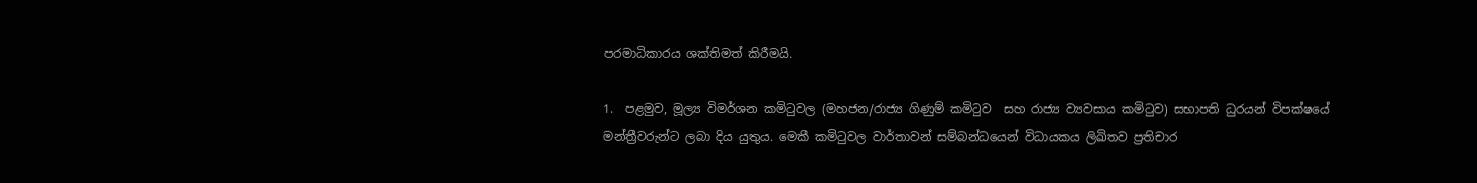පරමාධිකාරය ශක්තිමත් කිරීමයි.

1.  පළමුව, මූල්‍ය විමර්ශන කමිටුවල (මහජන/රාජ්‍ය ගිණුම් කමිටුව  සහ රාජ්‍ය ව්‍යවසාය කමිටුව) සභාපති ධුරයන් විපක්ෂයේ මන්ත්‍රීවරුන්‌ට ලබා දිය යුතුය. මෙකී කමිටුවල වාර්තාවන් සම්බන්ධයෙන් විධායකය ලිඛිතව ප්‍රතිචාර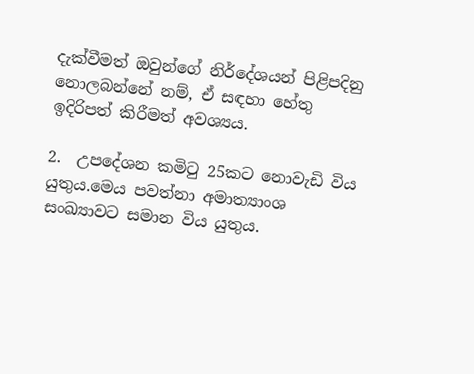දැක්වීමත් ඔවුන්ගේ නිර්දේශයන් පිළිපදිනු නොලබන්නේ නම්, ඒ සඳහා හේතු ඉදිරිපත් කිරීමත් අවශ්‍යය.

2.  උපදේශන කමිටු 25කට නොවැඩි විය යුතුය.මෙය පවත්නා අමාත්‍යාංශ සංඛ්‍යාවට සමාන විය යුතුය.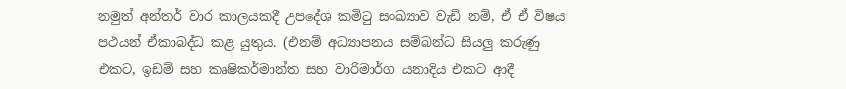නමුත් අන්තර් වාර කාලයකදී උපදේශ කමිටු සංඛ්‍යාව වැඩි නම්, ඒ ඒ විෂය පථයන් ඒකාබද්ධ කළ යුතුය. (එනම් අධ්‍යාපනය සම්බන්ධ සියලු කරුණු එකට, ඉඩම් සහ කෘෂිකර්මාන්ත සහ වාරිමාර්ග යනාදිය එකට ආදී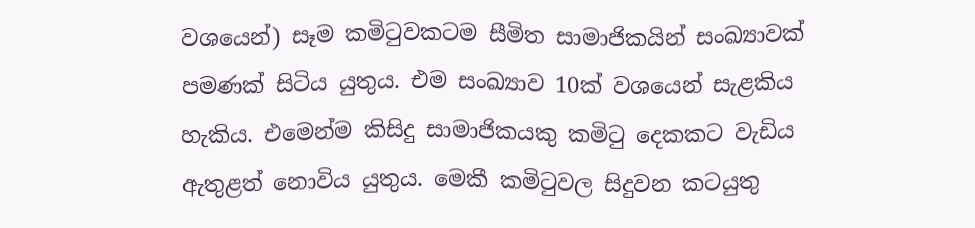වශයෙන්) සෑම කමිටුවකටම සීමිත සාමාජිකයින් සංඛ්‍යාවක් පමණක් සිටිය යුතුය. එම සංඛ්‍යාව 10ක් වශයෙන් සැළකිය හැකිය. එමෙන්ම කිසිදු සාමාජිකයකු කමිටු දෙකකට වැඩිය ඇතුළත් නොවිය යුතුය. මෙකී කමිටුවල සිදුවන කටයුතු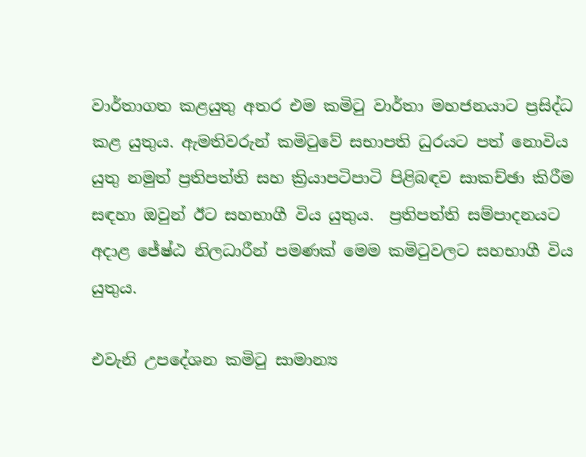වාර්තාගත කළයුතු අතර එම කමිටු වාර්තා මහජනයාට ප්‍රසිද්ධ කළ යුතුය. ඇමතිවරුන් කමිටුවේ සභාපති ධුරයට පත් නොවිය යුතු නමුත් ප්‍රතිපත්ති සහ ක්‍රියාපටිපාටි පිළිබඳව සාකච්ඡා කිරීම සඳහා ඔවුන් ඊට සහභාගී විය යුතුය.  ප්‍රතිපත්ති සම්පාදනයට අදාළ ජේෂ්ඨ නිලධාරීන් පමණක් මෙම කමිටුවලට සහභාගී විය යුතුය.

එවැනි උපදේශන කමිටු සාමාන්‍ය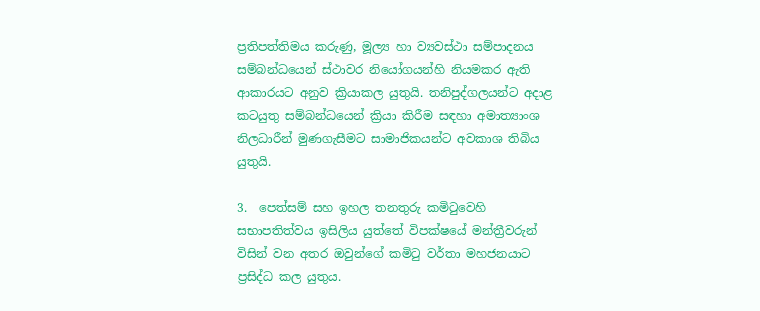ප්‍රතිපත්තිමය කරුණු, මූල්‍ය හා ව්‍යවස්ථා සම්පාදනය සම්බන්ධයෙන් ස්‌ථාවර නියෝගයන්හි නියමකර ඇති ආකාරයට අනුව ක්‍රියාකල යුතුයි. තනිපුද්ගලයන්ට අදාළ කටයුතු සම්බන්ධයෙන් ක්‍රියා කිරීම සඳහා අමාත්‍යාංශ නිලධාරීන් මුණගැසීමට සාමාජිකයන්ට අවකාශ තිබිය යුතුයි.

3.  පෙත්සම් සහ ඉහල තනතුරු කමිටුවෙහි සභාපතිත්වය ඉසිලිය යුත්තේ විපක්ෂයේ මන්ත්‍රීවරුන් විසින් වන අතර ඔවුන්ගේ කමිටු වර්තා මහජනයාට ප්‍රසිද්ධ කල යුතුය.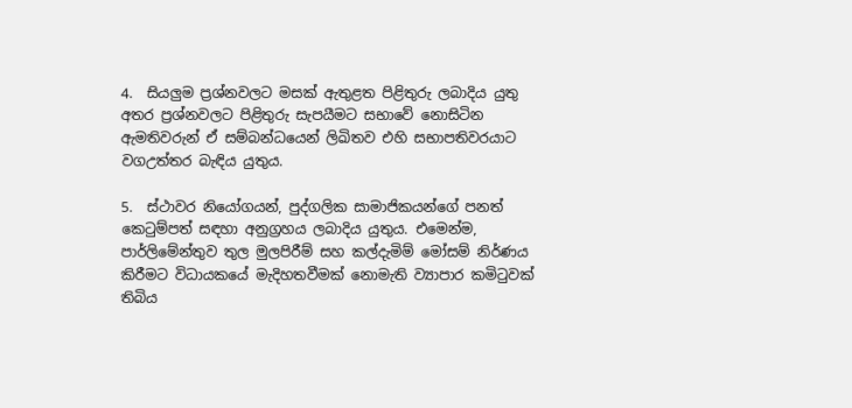4.  සියලුම ප්‍රශ්නවලට මසක් ඇතුළත පිළිතුරු ලබාදිය යුතු අතර ප්‍රශ්නවලට පිළිතුරු සැපයීමට සභාවේ නොසිටින ඇමතිවරුන් ඒ සම්බන්ධයෙන් ලිඛිතව එහි සභාපතිවරයාට වගඋත්තර බැඳිය යුතුය.

5.  ස්‌ථාවර නියෝගයන්, පුද්ගලික සාමාජිකයන්ගේ පනත් කෙටුම්පත් සඳහා අනුග්‍රහය ලබාදිය යුතුය. එමෙන්ම, පාර්ලිමේන්තුව තුල මුලපිරීම් සහ කල්දැමිම් මෝසම් නිර්ණය කිරීමට විධායකයේ මැදිහතවීමක් නොමැති ව්‍යාපාර කමිටුවක් තිබිය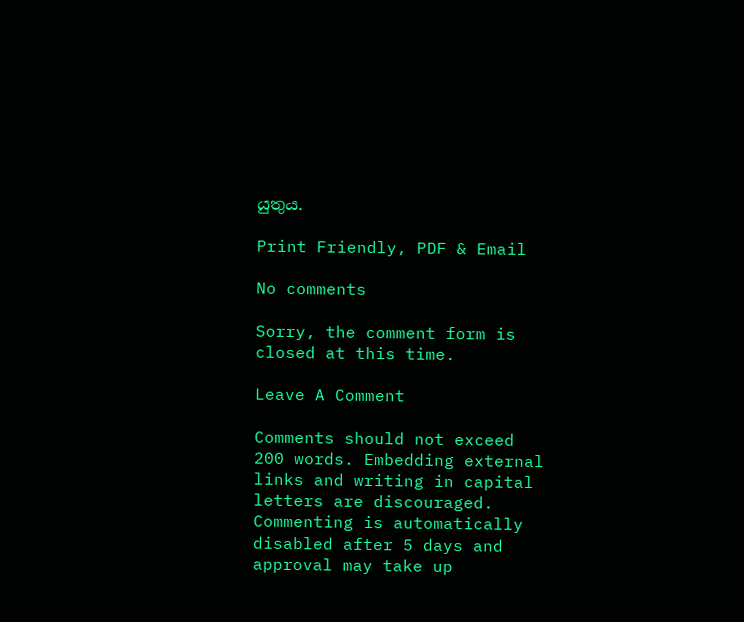යුතුය.

Print Friendly, PDF & Email

No comments

Sorry, the comment form is closed at this time.

Leave A Comment

Comments should not exceed 200 words. Embedding external links and writing in capital letters are discouraged. Commenting is automatically disabled after 5 days and approval may take up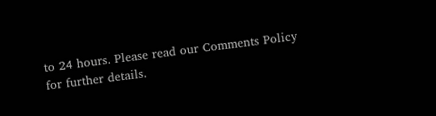to 24 hours. Please read our Comments Policy for further details.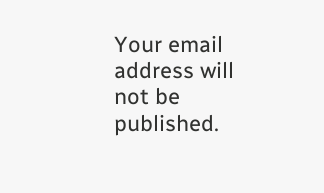Your email address will not be published.